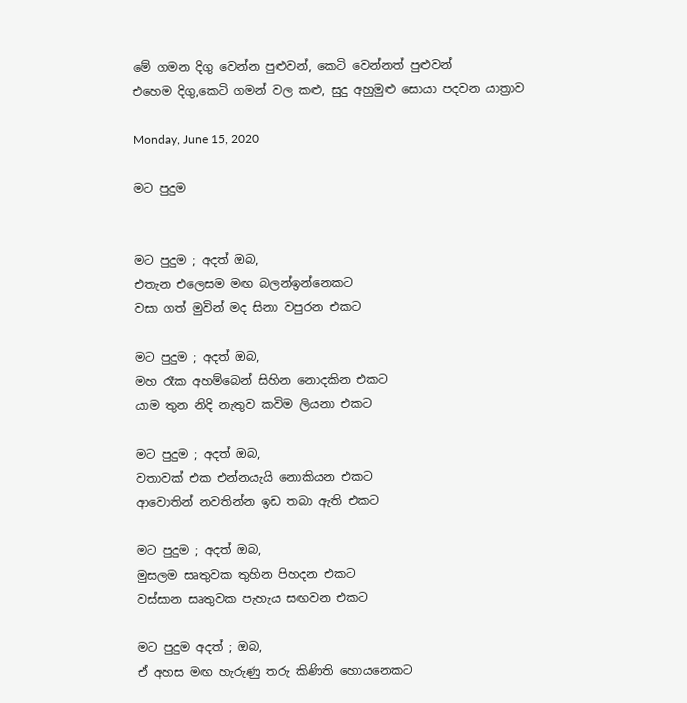මේ ගමන දිගු වෙන්න පුළුවන්, කෙටි වෙන්නත් පුළුවන්
එහෙම දිගු,කෙටි ගමන් වල කළු, සුදු අහුමුළු සොයා පදවන යාත්‍රාව

Monday, June 15, 2020

මට පුදුම


මට පුදුම ; අදත් ඔබ,
එතැන එලෙසම මඟ බලන්ඉන්නෙකට
වසා ගත් මුවින් මද සිනා වපුරන එකට

මට පුදුම ; අදත් ඔබ,
මහ රෑක අහම්බෙන් සිහින නොදකින එකට
යාම තුන නිදි නැතුව කවිම ලියනා එකට

මට පුදුම ; අදත් ඔබ,
වතාවක් එක එන්නයැයි නොකියන එකට
ආවොතින් නවතින්න ඉඩ තබා ඇති එකට

මට පුදුම ; අදත් ඔබ,
මුසලම සෘතුවක තුහින පිහදන එකට
වස්සාන සෘතුවක පැහැය සඟවන එකට

මට පුදුම අදත් ; ඔබ,
ඒ අහස මඟ හැරුණු තරු කිණිති හොයනෙකට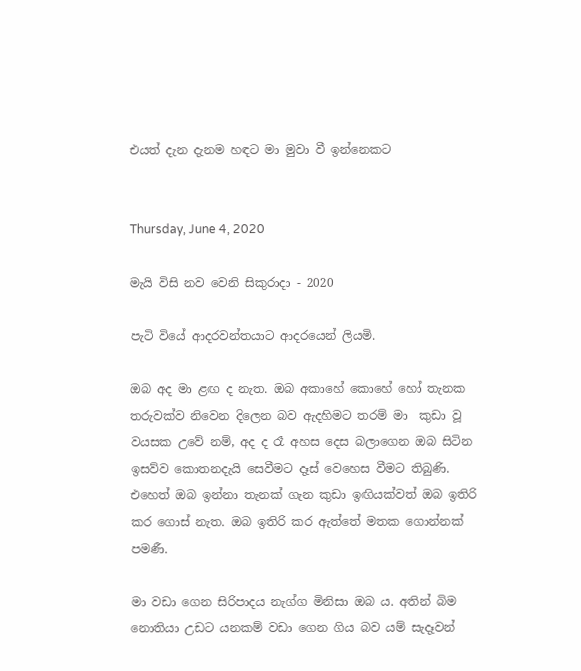එයත් දැන දැනම හඳට මා මුවා වී ඉන්නෙකට


Thursday, June 4, 2020

මැයි විසි නව වෙනි සිකුරාදා - 2020

පැටි වියේ ආදරවන්තයාට ආදරයෙන් ලියමි.

ඔබ අද මා ළඟ ද නැත. ඔබ අකාහේ කොහේ හෝ තැනක තරුවක්ව නිවෙන දිලෙන බව ඇදහිමට තරම් මා  කුඩා වූ වයසක උවේ නම්, අද ද රෑ අහස දෙස බලාගෙන ඔබ සිටින ඉසව්ව කොතනදැයි සෙවීමට දෑස් වෙහෙස වීමට තිබුණි. එහෙත් ඔබ ඉන්නා තැනක් ගැන කුඩා ඉඟියක්වත් ඔබ ඉතිරි කර ගොස් නැත. ඔබ ඉතිරි කර ඇත්තේ මතක ගොන්නක් පමණී.

මා වඩා ගෙන සිරිපාදය නැග්ග මිනිසා ඔබ ය. අතින් බිම නොතියා උඩට යනකම් වඩා ගෙන ගිය බව යම් සැදෑවන්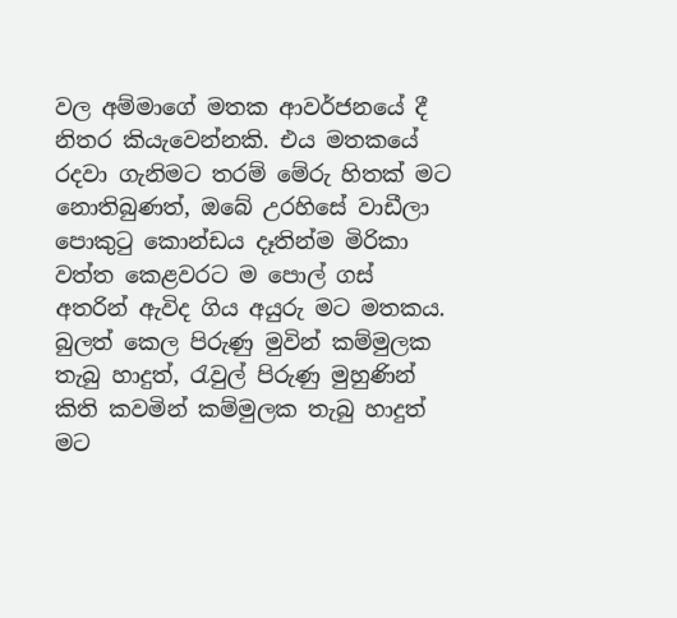වල අම්මාගේ මතක ආවර්ජනයේ දී නිතර කියැවෙන්නකි. එය මතකයේ රදවා ගැනිමට තරම් මේරු හිතක් මට නොතිබුණත්, ඔබේ උරහිසේ වාඩීලා පොකුටු කොන්ඩය දෑතින්ම මිරිකා වත්ත කෙළවරට ම පොල් ගස් අතරින් ඇවිද ගිය අයුරු මට මතකය. බුලත් කෙල පිරුණු මුවින් කම්මුලක තැබු හාදුත්, රැවුල් පිරුණු මුහුණින් කිති කවමින් කම්මුලක තැබු හාදුත් මට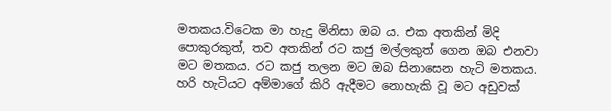මතකය.විටෙක මා හැදු මිනිසා ඔබ ය. එක අතකින් මිදි පොකුරකුත්, තව අතකින් රට කජු මල්ලකුත් ගෙන ඔබ එනවා මට මතකය. රට කජු තලන මට ඔබ සිනාසෙන හැටි මතකය.  හරි හැටියට අම්මාගේ කිරි ඇදීමට නොහැකි වූ මට අඩුවක්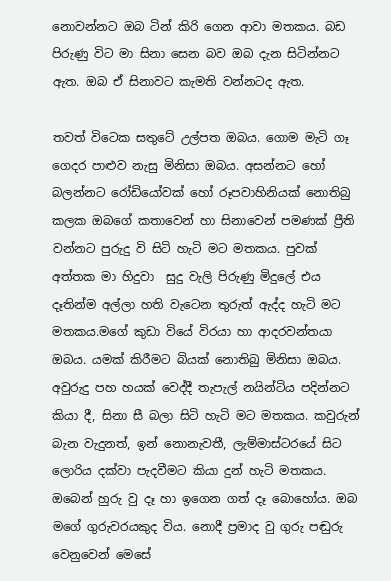නොවන්නට ඔබ ටින් කිරි ගෙන ආවා මතකය. බඩ පිරුණු විට මා සිනා සෙන බව ඔබ දැන සිටින්නට ඇත. ඔබ ඒ සිනාවට කැමති වන්නටද ඇත.

තවත් විටෙක සතුටේ උල්පත ඔබය. ගොම මැටි ගෑ ගෙදර පාළුව නැසු මිනිසා ඔබය. අසන්නට හෝ බලන්නට රෝඩියෝවක් හෝ රූපවාහිනියක් නොතිබු කලක ඔබගේ කතාවෙන් හා සිනාවෙන් පමණක් ප්‍රීති වන්නට පුරුදු වි සිටි හැටි මට මතකය. පුවක් අත්තක මා හිදුවා  සුදු වැලි පිරුණු මිදුලේ එය දෑතින්ම අල්ලා හති වැටෙන තුරුත් ඇද්ද හැටි මට මතකය.මගේ කුඩා වියේ විරයා හා ආදරවන්තයා ඔබය. යමක් කිරීමට බියක් නොතිබු මිනිසා ඔබය. අවුරුදු පහ හයක් වෙද්දී තැපැල් නයින්ටිය පදින්නට කියා දී, සිනා සී බලා සිටි හැටි මට මතකය. කවුරුන් බැන වැදුනත්, ඉන් නොනැවතී, ලැම්මාස්ටරයේ සිට ලොරිය දක්වා පැදවීමට කියා දුන් හැටි මතකය. ඔබෙන් හුරු වු දෑ හා ඉගෙන ගත් දෑ බොහෝය. ඔබ මගේ ගුරුවරයකුද විය. නොදී ප්‍රමාද වු ගුරු පඬුරු  වෙනුවෙන් මෙසේ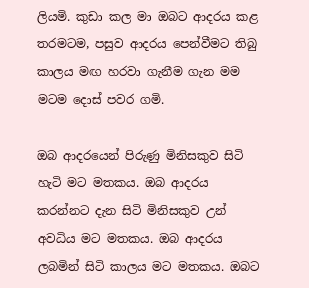ලියමි. කුඩා කල මා ඔබට ආදරය කළ තරමටම, පසුව ආදරය පෙන්වීමට තිබු කාලය මඟ හරවා ගැනීම ගැන මම මටම දොස් පවර ගමි.

ඔබ ආදර‍යෙන් පිරුණු මිනිසකුව සිටි හැටි මට මතකය. ඔබ ආදරය කරන්නට දැන සිටි මිනිසකුව උන් අවධිය මට මතකය. ඔබ ආදරය ලබමින් සිටි කාලය මට මතකය. ඔබට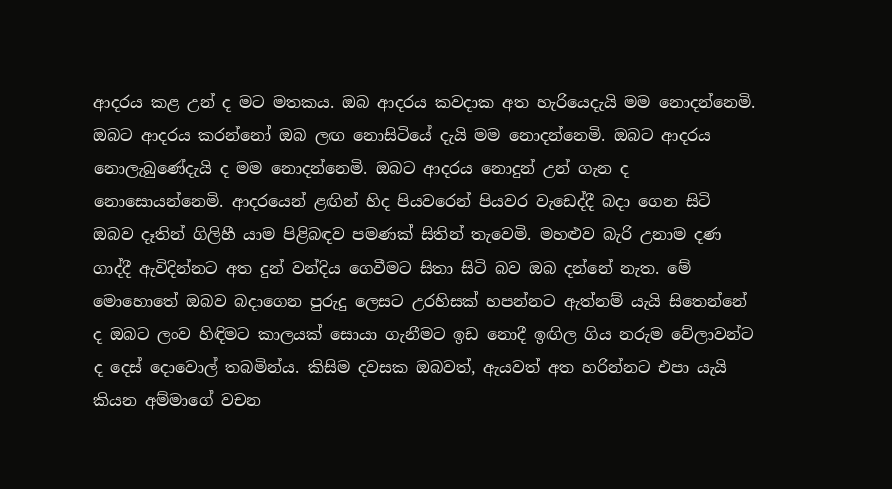ආදරය කළ උන් ද මට මතකය. ඔබ ආදරය කවදාක අත හැරියෙදැයි මම නොදන්නෙමි. ඔබට ආදරය කරන්නෝ ඔබ ලඟ නොසිටියේ දැයි මම නොදන්නෙමි. ඔබට ආදරය නොලැබුණේදැයි ද මම නොදන්නෙමි. ඔබට ආදරය නොදුන් උන් ගැන ද නොසොයන්නෙමි. ආදරයෙන් ළඟින් හිද පියවරෙන් පියවර වැඩෙද්දී බදා ගෙන සිටි ඔබව දෑතින් ගිලිහී යාම පිළිබඳව පමණක් සිතින් තැවෙමි. මහළුව බැරි උනාම දණ ගාද්දී ඇවිදින්නට අත දුන් වන්දිය ගෙවීමට ‍සිතා සිටි බව ඔබ දන්නේ නැත. මේ මොහොතේ ඔබව බදාගෙන පුරුදු ලෙසට උරහිසක් හපන්නට ඇත්නම් යැයි සිතෙන්නේ ද ඔබට ලංව හිඳිමට කාලයක් සොයා ගැනීමට ඉඩ නොදී ඉඟිල ගිය නරුම වේලාවන්ට ද දෙස් දොවොල් තබමින්ය. කිසිම දවසක ඔබවත්, ඇයවත් අත හරින්නට එපා යැයි කියන අම්මාගේ වචන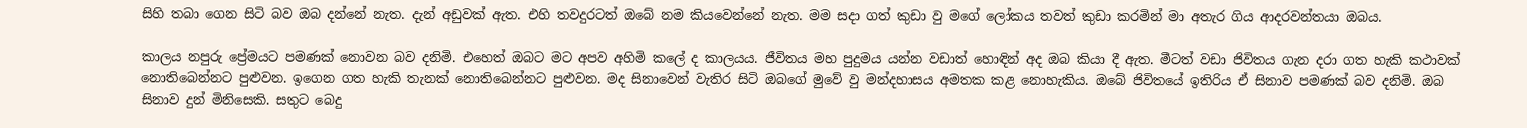සිහි තබා ගෙන සිටි බව ඔබ දන්නේ නැත. දැන් අඩුවක් ඇත. එහි තවදුරටත් ඔබේ නම කියවෙන්නේ නැත. මම සදා ගත් කුඩා වු මගේ ලෝකය තවත් කුඩා කරමින් මා අතැර ගිය ආදරවන්තයා ඔබය.

කාලය නපුරු ප්‍රේමයට පමණක් නො‍වන බව දනිමි. එහෙත් ඔබට මට අපව අහිමි කලේ ද කාලයය. ජීවිතය මහ පුදුමය යන්න වඩාත් හොඳින් අද ඔබ කියා දී ඇත. මීටත් වඩා ජිවිතය ගැන දරා ගත හැකි කථාවක් නොතිබෙන්නට පුළුවන. ඉගෙන ගත හැකි තැනක් නොතිබෙන්නට පුළුවන. මද සිනාවෙන් වැතිර සිටි ඔබගේ මුවේ වු මන්දහාසය අමතක කළ නොහැකිය. ඔබේ ජිවිතයේ ඉතිරිය ඒ සිනාව පමණක් බව දනිමි. ඔබ සිනාව දුන් මිනිසෙකි. සතුට බෙදු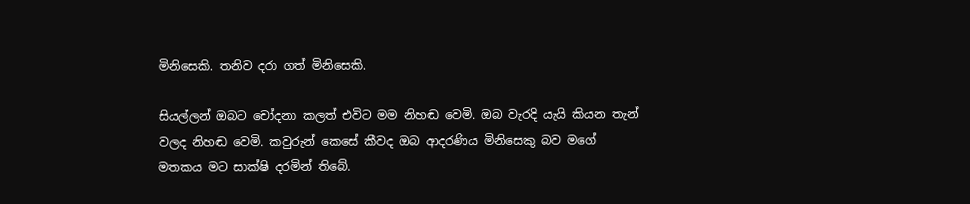මිනිසෙකි. තනිව දරා ගත් මිනිසෙකි.

සියල්ලන් ඔබට චෝදනා කලත් එවිට මම නිහඬ වෙමි. ඔබ වැරදි යැයි කියන තැන් වලද නිහඬ වෙමි. කවුරුන් කෙසේ කීවද ඔබ ආදරණිය මිනිසෙකු බව මගේ මතකය මට සාක්ෂි දරමින් තිබේ.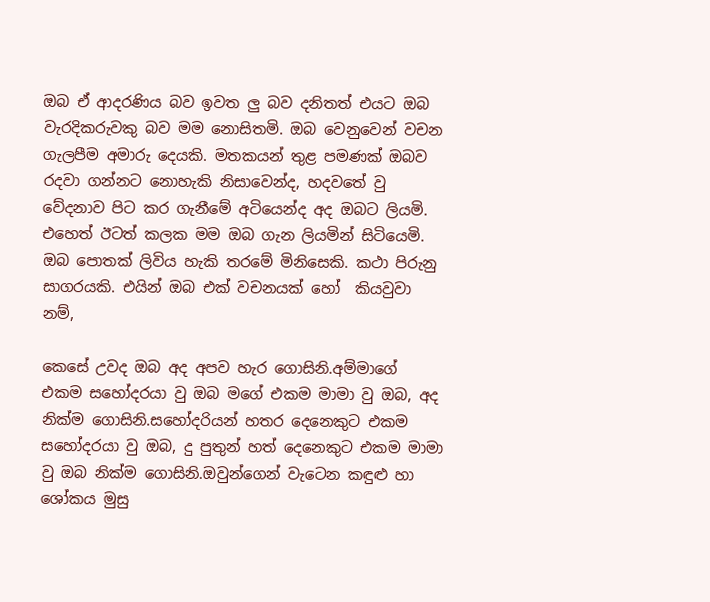ඔබ ඒ ආදරණිය බව ඉවත ලු බව දනිතත් එයට ඔබ වැරදිකරුවකු බව මම නොසිතමි. ඔබ වෙනුවෙන් වචන ගැලපීම අමාරු දෙයකි. මතකයන් තුළ පමණක් ඔබව රදවා ගන්නට නොහැකි නිසාවෙන්ද, හදවතේ වු වේදනාව පිට කර ගැනීමේ අටියෙන්ද අද ඔබට ලියමි. එහෙත් ඊටත් කලක මම ඔබ ගැන ලියමින් සිටියෙමි. ඔබ පොතක් ලිවිය හැකි තරමේ මිනිසෙකි. කථා පිරුනු සාගරයකි. එයින් ඔබ එක් වචනයක් හෝ  කියවුවා නම්,

කෙසේ උවද ඔබ අද අපව හැර ගොසිනි.අම්මාගේ එකම සහෝදරයා වු ඔබ මගේ එකම මාමා වු ඔබ, අද නික්ම ගොසිනි.සහෝදරියන් හතර දෙනෙකුට එකම සහෝදරයා වු ඔබ, දු පුතුන් හත් දෙනෙකුට එකම මාමා වු ඔබ නික්ම ගොසිනි.ඔවුන්ගෙන් වැටෙන කඳුළු හා ශෝකය මුසු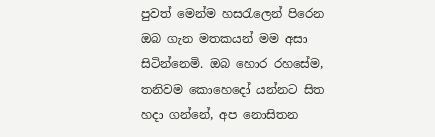පුවත් මෙන්ම හසරැලෙන් පිරෙන ඔබ ගැන මතකයන් මම අසා සිටින්නෙමි. ඔබ හොර රහසේම, තනිවම කොහෙදෝ යන්නට සිත හදා ගන්නේ, අප නොසිතන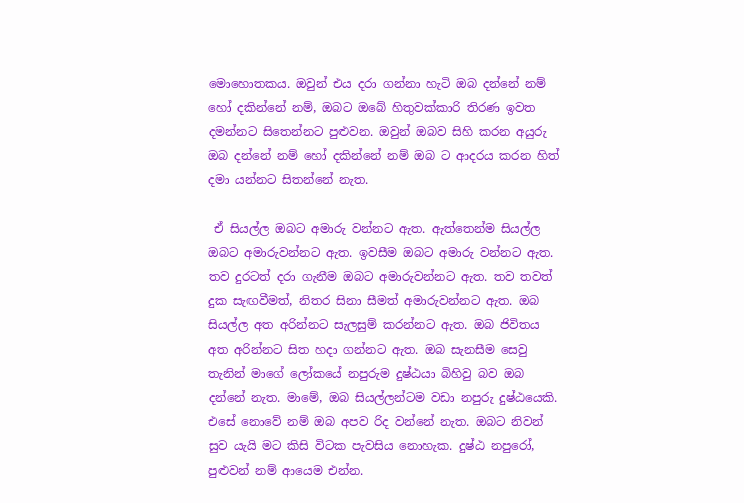මොහොතකය. ඔවුන් එය දරා ගන්නා හැටි ඔබ දන්නේ නම් හෝ දකින්නේ නම්, ඔබට ඔබේ හිතුවක්කාරි තිරණ ඉවත දමන්නට සිතෙන්නට පුළුවන. ඔවුන් ඔබව සිහි කරන අයුරු ඔබ දන්නේ නම් හෝ දකින්නේ නම් ඔබ ට ආදරය කරන හිත් දමා යන්නට සිතන්නේ නැත.

 ඒ සියල්ල ඔබට අමාරු වන්නට ඇත. ඇත්තෙන්ම සියල්ල ඔබට අමාරුවන්නට ඇත. ඉවසීම ඔබට අමාරු වන්නට ඇත. තව දුරටත් දරා ගැනීම ඔබට අමාරුවන්නට ඇත. තව තවත් දුක සැඟවීමත්, නිතර සිනා සීමත් අමාරුවන්නට ඇත. ඔබ සියල්ල අත අරින්නට සැලසුම් කරන්නට ඇත. ඔබ ජිවිතය අත අරින්නට සිත හදා ගන්නට ඇත. ඔබ සැනසීම සෙවු තැනින් මාගේ ‍ලෝකයේ නපුරුම දුෂ්ඨයා බිහිවු බව ඔබ දන්නේ නැත. මාමේ, ඔබ සියල්ලන්ටම වඩා නපුරු දුෂ්ඨයෙකි. එ‍සේ නොවේ නම් ඔබ අපව රිද වන්නේ නැත. ඔබට නිවන් සුව යැයි මට කිසි විටක පැවසිය නොහැක. දුෂ්ඨ නපුරෝ, පුළුවන් නම් ආයෙම එන්න.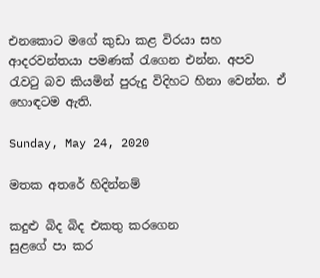එනකොට මගේ කුඩා කළ විරයා සහ ආදරවන්තයා පමණක් රැගෙන එන්න. අපව රැවටු බව කියමින් පුරුදු විදිහට හිනා වෙන්න. ඒ හොඳටම ඇති.

Sunday, May 24, 2020

මතක අතරේ හිදින්නම්

කදුළු බිද බිද එකතු කරගෙන
සුළගේ පා කර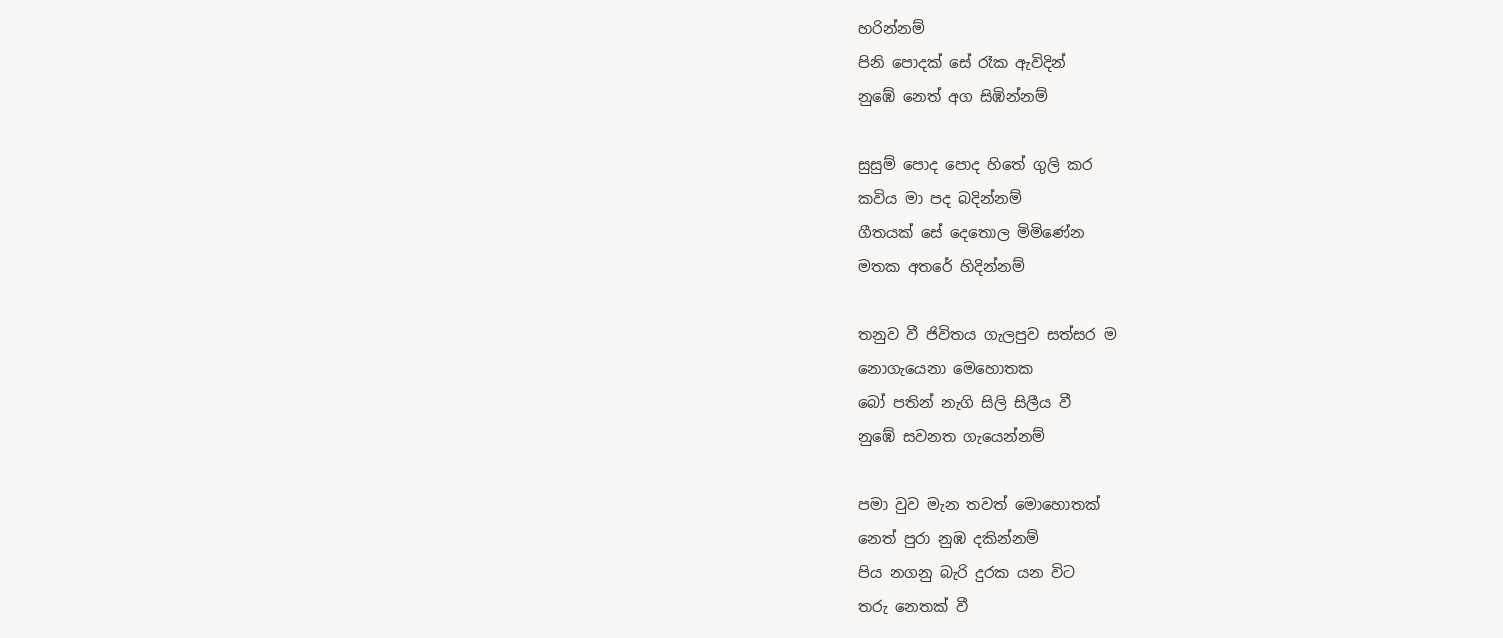හරින්නම්
පිනි පොදක් සේ රෑක ඇවිදින්
නුඹේ නෙත් අග සිඹින්නම්

සුසුම් පොද පොද හිතේ ගුලි කර
කවිය මා පද බදින්නම්
ගීතයක් සේ දෙතොල මිමිණේන
මතක අතරේ හිදින්නම්

තනුව වී ජිවිතය ගැලපුව සත්සර ම
නොගැයෙනා මෙහොතක
බෝ පතින් නැගි සිලි සිලීය වී
නුඹේ සවනත ගැයෙන්නම්

පමා වුව මැන තවත් මොහොතක්
නෙත් පුරා නුඹ දකින්නම්
පිය නගනු බැරි දුරක යන විට
තරු නෙතක් වී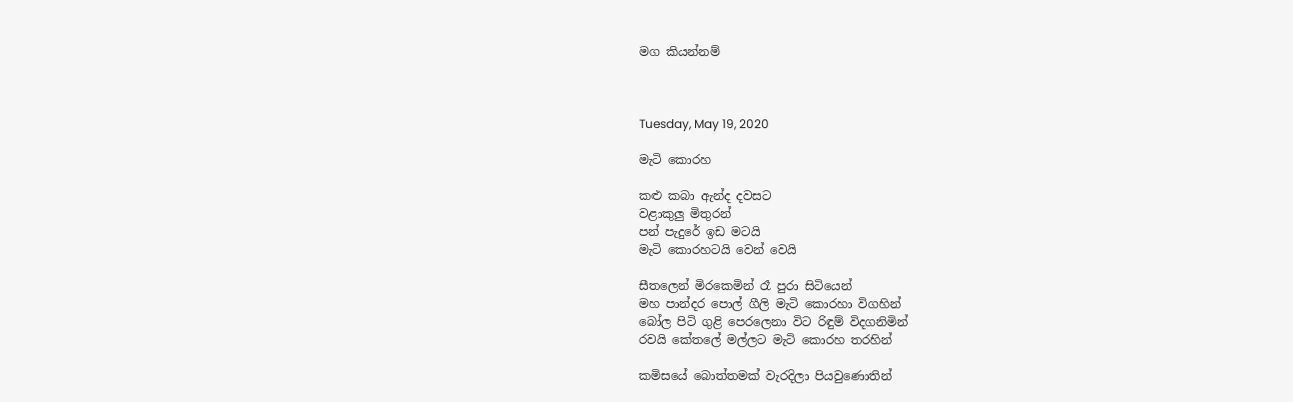මග කියන්නම්



Tuesday, May 19, 2020

මැටි කොරහ

කළු කබා ඇන්ද දවසට
වළාකුලු මිතුරන්
පන් පැදුරේ ඉඩ මටයි
මැටි කොරහටයි වෙන් වෙයි

සීතලෙන් මිරකෙමින් රෑ පුරා සිටියෙන්
මහ පාන්දර පොල් ගීලි මැටි කොරහා විගහින්
බෝල පිටි ගුළි පෙරලෙනා විට රිඳුම් විදගනිමින්
රවයි කේතලේ මල්ලට මැටි කොරහ තරහින්

කමිසයේ බොත්තමක් වැරදිලා පියවුණොතින්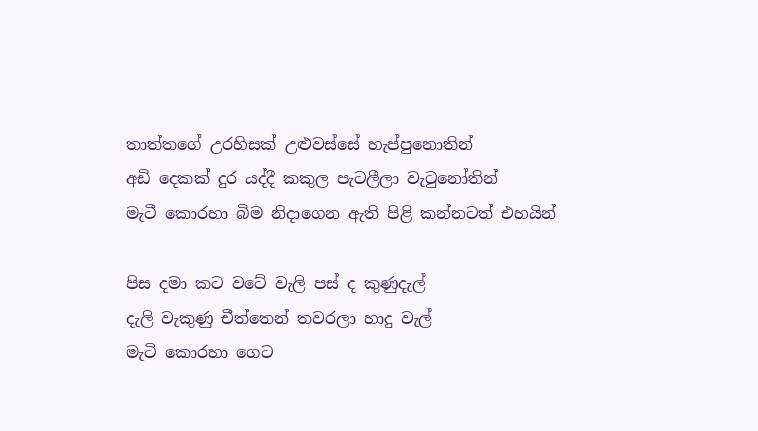තාත්තගේ උරහිසක් උළුවස්සේ හැප්පුනොතින්
අඩි දෙකක් දුර යද්දී කකුල පැටලීලා වැටුනෝතින්
මැටී කොරහා බිම නිදාගෙන ඇති පිළි කන්නටත් එහයින්

පිස දමා කට වටේ වැලි පස් ද කුණුදැල්
දැලි වැකුණු චීත්තෙන් තවරලා හාදු වැල්
මැටි කොරහා ගෙට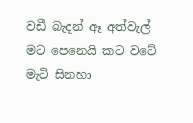වඩී බැදන් ඈ අත්වැල්
මට පෙනෙයි කට වටේ මැටි සිනහා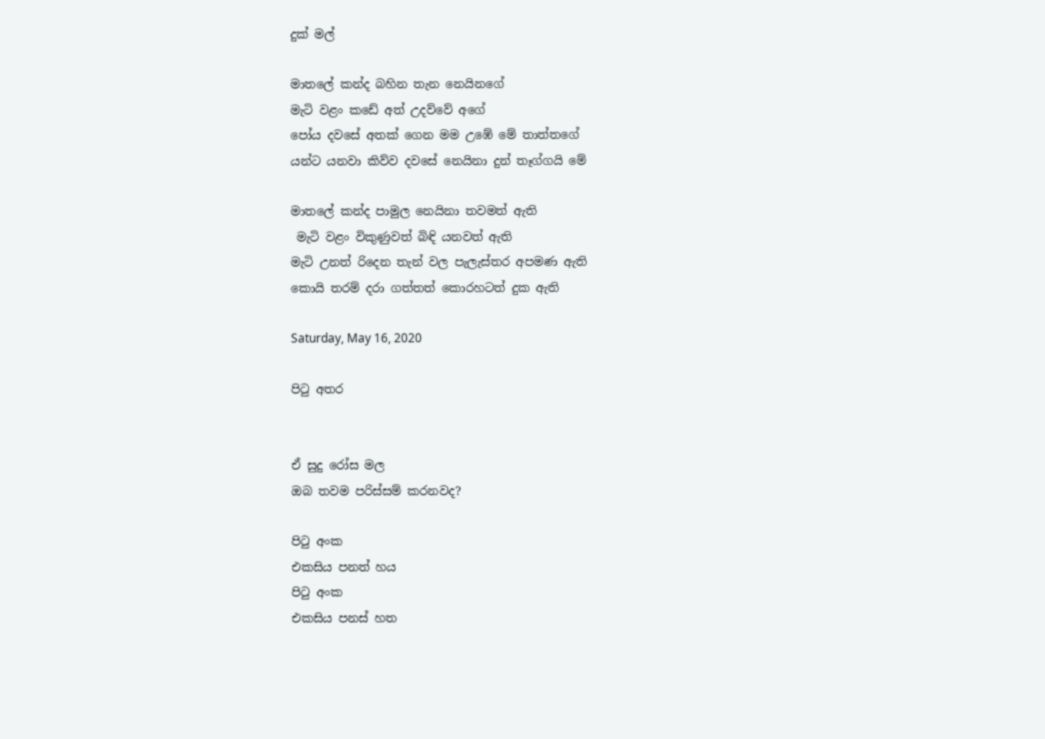දුක් මල්

මාතලේ කන්ද බහින තැන නෙයිනගේ
මැටි වළං කඩේ අත් උදව්වේ අගේ
පෝය දවසේ අතක් ගෙන මම උඹේ මේ තාත්තගේ
යන්ට යනවා කිව්ව දවසේ නෙයිනා දුන් තෑග්ගයි මේ

මාතලේ කන්ද පාමුල නෙයිනා තවමත් ඇති
 මැටි වළං විකුණුවත් බිඳි යනවත් ඇති
මැටි උනත් රිදෙන තැන් වල පැලැස්තර අපමණ ඇති
කොයි තරම් දරා ගත්තත් කොරහටත් දුක ඇති

Saturday, May 16, 2020

පිටු අතර


ඒ සුදු රෝස මල
ඔබ තවම පරිස්සම් කරනවද?

පිටු අංක
එකසිය පනත් හය
පිටු අංක
එකසිය පනස් හත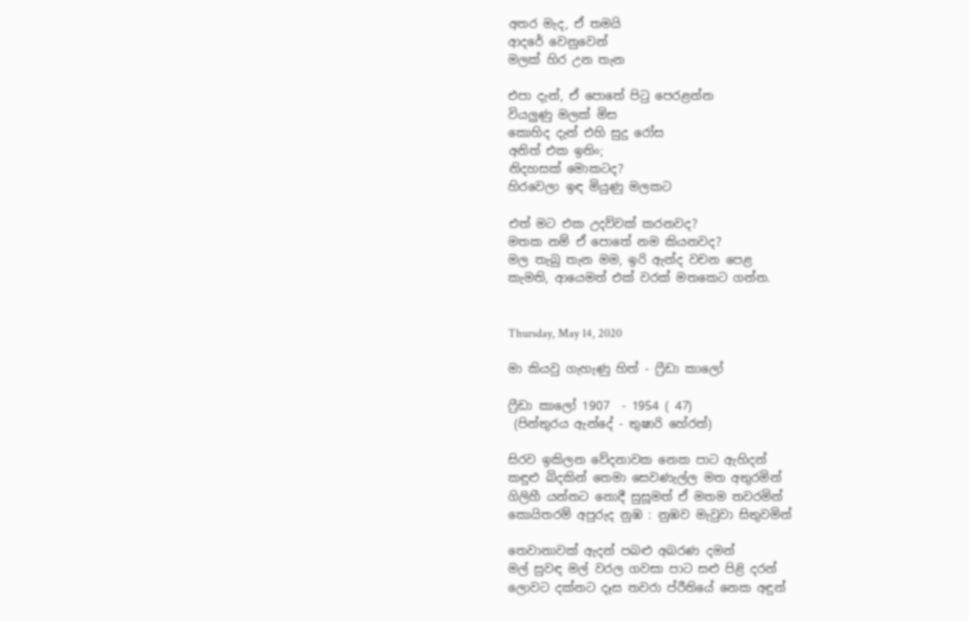අතර මැද, ඒ තමයි
ආදරේ වෙනුවෙන්
මලක් හිර උන තැන

එපා දැන්, ඒ පොතේ පිටු පෙරළන්න
වියලුණු මලක් මිස
කොහිද දැන් එහි සුදු රෝස
අනිත් එක ඉතිං;
නිදහසක් මොකටද?
හිරවෙලා ඉඳ මියුණු මලකට

එත් මට එක උදව්වක් කරනවද?
මතක නම් ඒ පොතේ නම කියනවද?
මල තැබු තැන මම, ඉරි ඇන්ද වචන පෙළ
කැමති, ආයෙමත් එක් වරක් මතකෙට ගන්න.


Thursday, May 14, 2020

මා කියවු ගැහැණු හිත් - ෆ්‍රීඩා කාලෝ

ෆ්‍රීඩා කාලෝ 1907  - 1954 ( 47)
 (පින්තුරය ඇන්දේ - තුෂාරි හේරත්)

සිරව ඉකිලන වේදනාවක නෙක පාට ඇහිදන්
කඳුළු බිදකින් තෙමා සෙවණැල්ල මත අතුරමින්
ගිලිහී යන්නට නොදී සුසූමත් ඒ මතම තවරමින්
කොයිතරම් අපුරුද නුඹ : නුඹව මැවුවා සිතුවමින්

තෙවානාවක් ඇදන් පබළු අබරණ දමන්
මල් සුවඳ මල් වරල ගවසා පාට සළු පිළි දරන්
ලොවට දක්නට දෑස තවරා ප්රීතියේ නෙක අඳුන්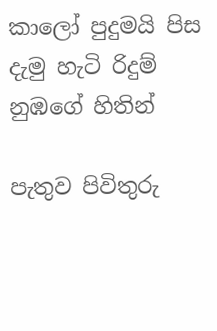කාලෝ පුදුමයි පිස දැමු හැටි රිදුම් නුඹගේ හිතින්

පැතුව පිවිතුරු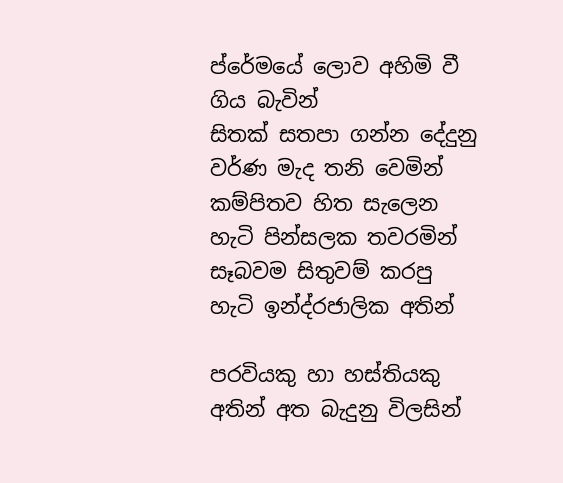ප්රේමයේ ලොව අහිමි වී ගිය බැවින්
සිතක් සතපා ගන්න දේදුනු වර්ණ මැද තනි වෙමින්
කම්පිතව හිත සැලෙන හැටි පින්සලක තවරමින්
සෑබවම සිතුවම් කරපු හැටි ඉන්ද්රජාලික අතින්

පරවියකු හා හස්තියකු අතින් අත බැදුනු විලසින්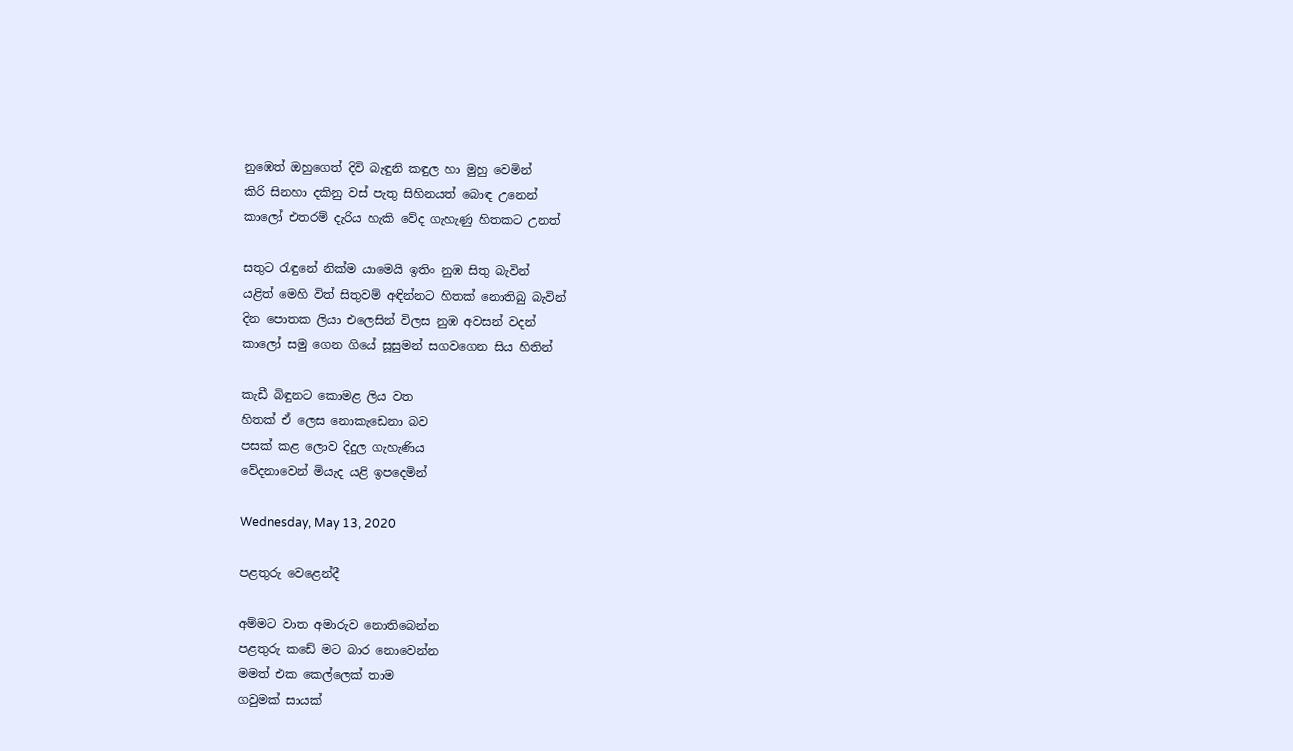නුඹෙත් ඔහුගෙත් දිවි බැඳුනි කඳුල හා මුහු වෙමින්
කිරි සිනහා දකිනු වස් පැතු සිහිනයත් බොඳ උනෙන්
කාලෝ එතරම් දැරිය හැකි වේද ගැහැණු හිතකට උනත්

සතුට රැඳුනේ නික්ම යාමෙයි ඉතිං නුඹ සිතු බැවින්
යළිත් මෙහි විත් සිතුවම් අඳින්නට හිතක් නොතිබු බැවින්
දින පොතක ලියා එලෙසින් විලස නුඹ අවසන් වදන්
කාලෝ සමු ගෙන ගියේ සූසුමන් සගවගෙන සිය හිතින්

කැඩී බිඳුනට කොමළ ලිය වත
හිතක් ඒ ලෙස නොකැඩෙනා බව
පසක් කළ ලොව දිදුල ගැහැණිය
වේදනාවෙන් මියැද යළි ඉපදෙමින්

Wednesday, May 13, 2020

පළතුරු වෙළෙන්දී

අම්මට වාත අමාරුව නොතිබෙන්න
පළතුරු කඩේ මට බාර නොවෙන්න
මමත් එක කෙල්ලෙක් තාම
ගවුමක් සායක්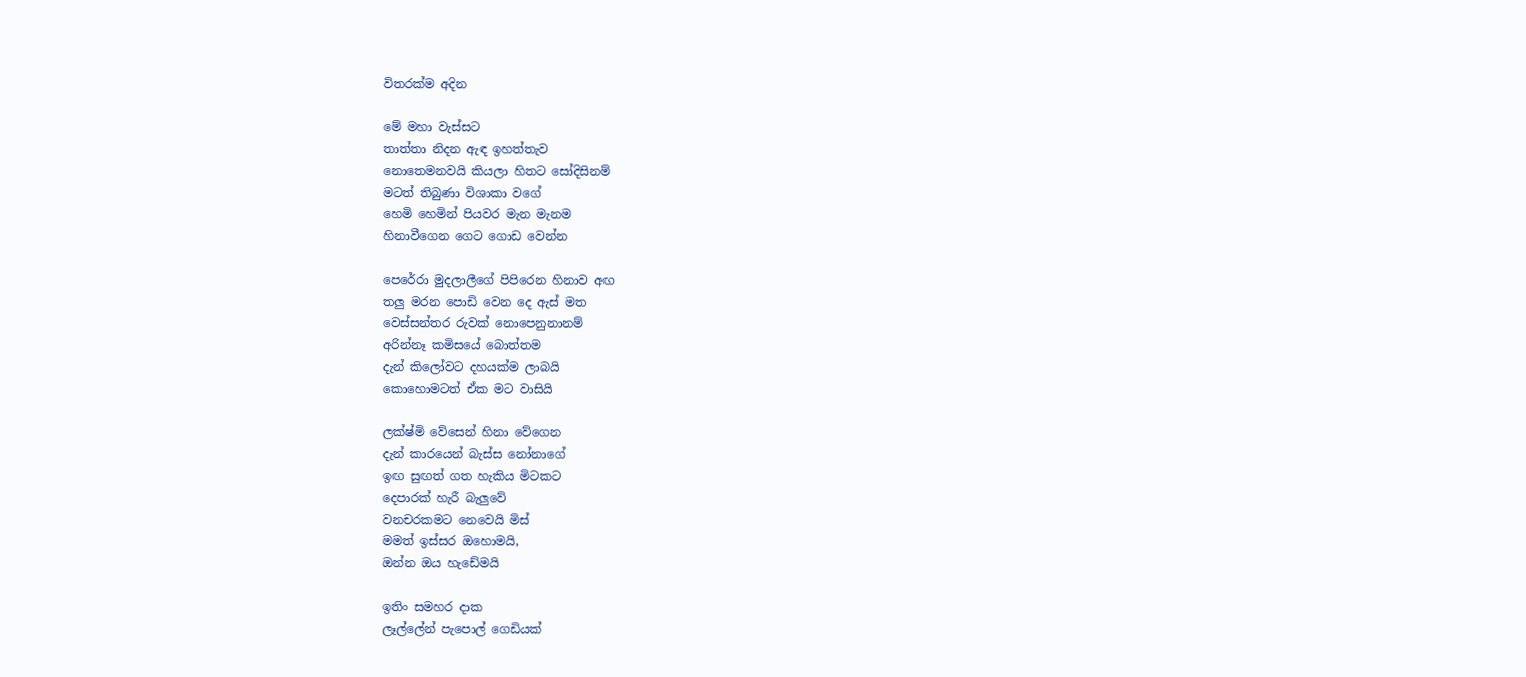විතරක්ම අදින

මේ මහා වැස්සට
තාත්තා නිදන ඇඳ ඉහත්තැව
නොතෙමනවයි කියලා හිතට සෝදිසිනම්
මටත් තිබුණා විශාකා වගේ
හෙමි හෙමින් පියවර මැන මැනම
හිනාවීගෙන ගෙට ගොඩ වෙන්න

පෙරේරා මුදලාලීගේ පිපිරෙන හිනාව අඟ
තලු මරන පොඩි වෙන දෙ ඇස් මත
වෙස්සන්තර රුවක් නොපෙනුනානම්
අරින්නෑ කමිසයේ බොත්තම
දැන් කිලෝවට දහයක්ම ලාබයි
කොහොමටත් ඒක මට වාසියි

ලක්ෂ්මි වේසෙන් හිනා වේගෙන
දැන් කාරයෙන් බැස්ස නෝනාගේ
ඉඟ සුඟත් ගත හැකිය මිටකට
දෙපාරක් හැරී බැලුවේ
වනචරකමට නෙවෙයි මිස්
මමත් ඉස්සර ඔහොමයි,
ඔන්න ඔය හැඩේමයි

ඉතිං සමහර දාක
ලෑල්ලේන් පැපොල් ගෙඩියක්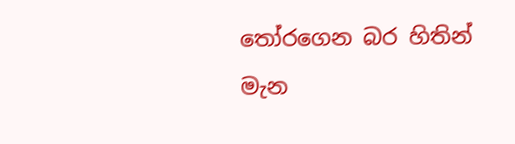තෝරගෙන බර හිතින් මැන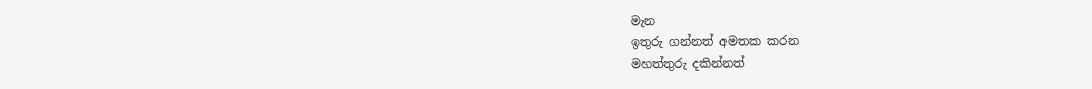මැන
ඉතුරු ගන්නත් අමතක කරන
මහත්තුරු දකින්නත්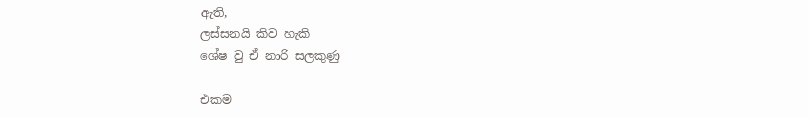ඇති,
ලස්සනයි කිව හැකි
ශේෂ වු ඒ නාරි සලකුණු

එකම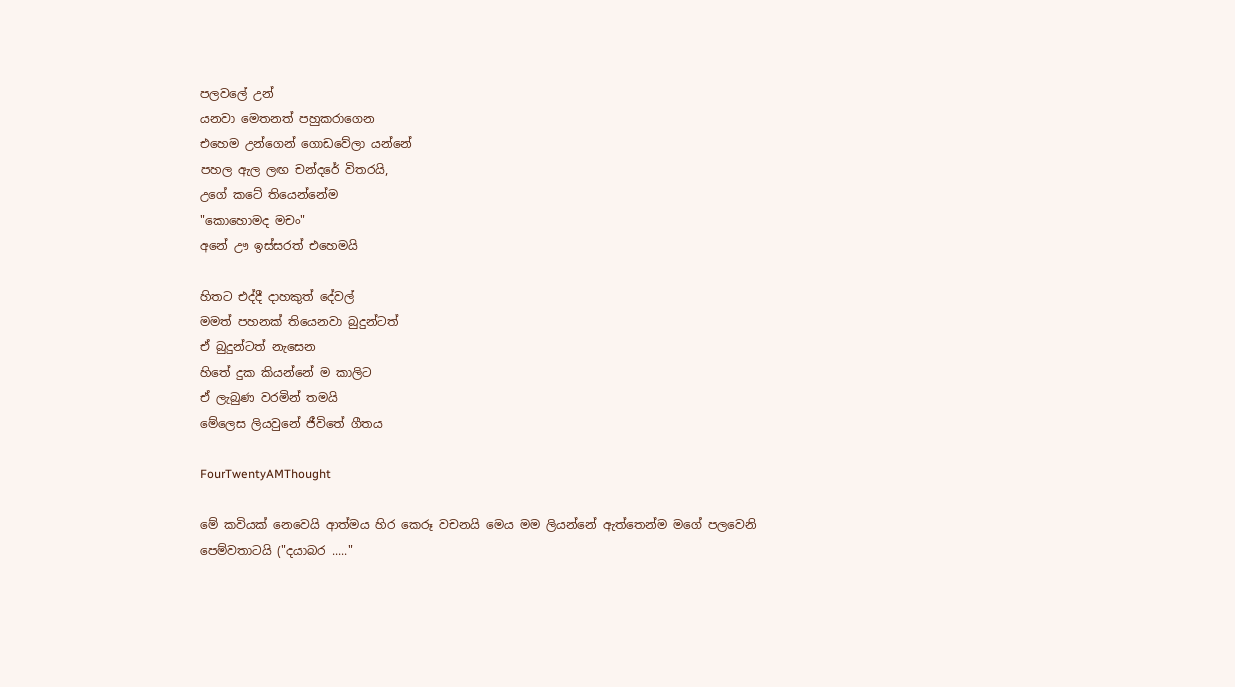පලවලේ උන්
යනවා මෙතනත් පහුකරාගෙන
එහෙම උන්ගෙන් ගොඩවේලා යන්නේ
පහල ඇල ලඟ චන්දරේ විතරයි,
උගේ කටේ තියෙන්නේම
"කොහොමද මචං"
අනේ ඌ ඉස්සරත් එහෙමයි

හිතට එද්දී දාහකුත් දේවල්
මමත් පහනක් තියෙනවා බුදුන්ටත්
ඒ බුදුන්ටත් නැසෙන
හිතේ දුක කියන්නේ ම කාලිට
ඒ ලැබුණ වරමින් තමයි
මේලෙස ලියවුනේ ජීවිතේ ගීතය

FourTwentyAMThought

මේ කවියක් නෙවෙයි ආත්මය හිර කෙරූ වචනයි මෙය මම ලියන්නේ ඇත්තෙන්ම මගේ පලවෙනි පෙම්වතාටයි ("දයාබර ....."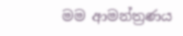මම ආමන්ත්‍රණය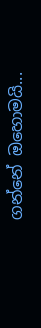ගන්නේ ඔහොමයි...